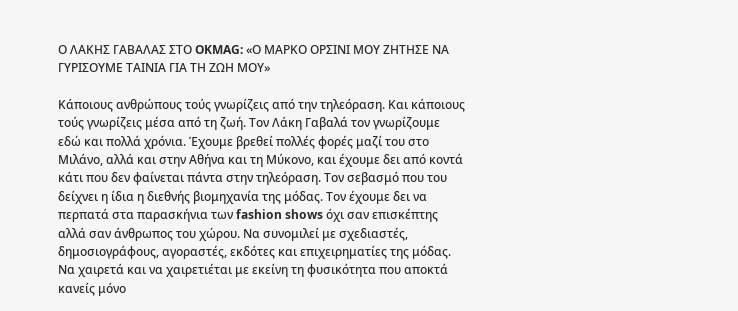Ο ΛΑΚΗΣ ΓΑΒΑΛΑΣ ΣΤΟ OKMAG: «Ο ΜΑΡΚΟ ΟΡΣΙΝΙ ΜΟΥ ΖΗΤΗΣΕ ΝΑ ΓΥΡΙΣΟΥΜΕ ΤΑΙΝΙΑ ΓΙΑ ΤΗ ΖΩΗ ΜΟΥ»

Κάποιους ανθρώπους τούς γνωρίζεις από την τηλεόραση. Και κάποιους τούς γνωρίζεις μέσα από τη ζωή. Τον Λάκη Γαβαλά τον γνωρίζουμε εδώ και πολλά χρόνια. Έχουμε βρεθεί πολλές φορές μαζί του στο Μιλάνο, αλλά και στην Αθήνα και τη Μύκονο, και έχουμε δει από κοντά κάτι που δεν φαίνεται πάντα στην τηλεόραση. Τον σεβασμό που του δείχνει η ίδια η διεθνής βιομηχανία της μόδας. Τον έχουμε δει να περπατά στα παρασκήνια των fashion shows όχι σαν επισκέπτης αλλά σαν άνθρωπος του χώρου. Να συνομιλεί με σχεδιαστές, δημοσιογράφους, αγοραστές, εκδότες και επιχειρηματίες της μόδας. Να χαιρετά και να χαιρετιέται με εκείνη τη φυσικότητα που αποκτά κανείς μόνο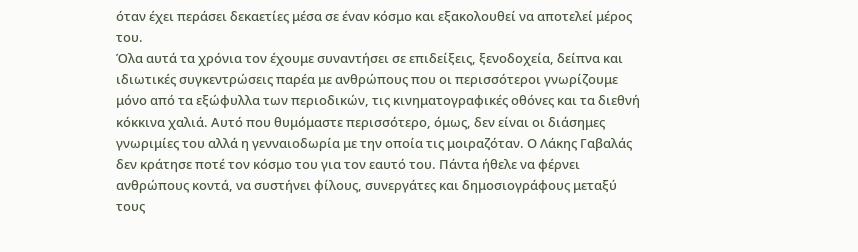όταν έχει περάσει δεκαετίες μέσα σε έναν κόσμο και εξακολουθεί να αποτελεί μέρος του.
Όλα αυτά τα χρόνια τον έχουμε συναντήσει σε επιδείξεις, ξενοδοχεία, δείπνα και ιδιωτικές συγκεντρώσεις παρέα με ανθρώπους που οι περισσότεροι γνωρίζουμε μόνο από τα εξώφυλλα των περιοδικών, τις κινηματογραφικές οθόνες και τα διεθνή κόκκινα χαλιά. Αυτό που θυμόμαστε περισσότερο, όμως, δεν είναι οι διάσημες γνωριμίες του αλλά η γενναιοδωρία με την οποία τις μοιραζόταν. Ο Λάκης Γαβαλάς δεν κράτησε ποτέ τον κόσμο του για τον εαυτό του. Πάντα ήθελε να φέρνει ανθρώπους κοντά, να συστήνει φίλους, συνεργάτες και δημοσιογράφους μεταξύ τους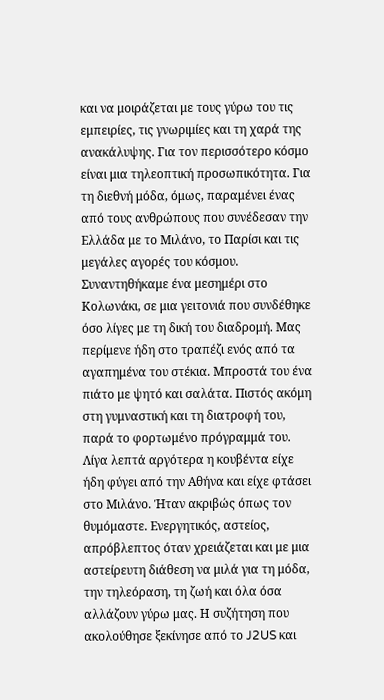και να μοιράζεται με τους γύρω του τις εμπειρίες, τις γνωριμίες και τη χαρά της ανακάλυψης. Για τον περισσότερο κόσμο είναι μια τηλεοπτική προσωπικότητα. Για τη διεθνή μόδα, όμως, παραμένει ένας από τους ανθρώπους που συνέδεσαν την Ελλάδα με το Μιλάνο, το Παρίσι και τις μεγάλες αγορές του κόσμου.
Συναντηθήκαμε ένα μεσημέρι στο Κολωνάκι, σε μια γειτονιά που συνδέθηκε όσο λίγες με τη δική του διαδρομή. Μας περίμενε ήδη στο τραπέζι ενός από τα αγαπημένα του στέκια. Μπροστά του ένα πιάτο με ψητό και σαλάτα. Πιστός ακόμη στη γυμναστική και τη διατροφή του, παρά το φορτωμένο πρόγραμμά του. Λίγα λεπτά αργότερα η κουβέντα είχε ήδη φύγει από την Αθήνα και είχε φτάσει στο Μιλάνο. Ήταν ακριβώς όπως τον θυμόμαστε. Ενεργητικός, αστείος, απρόβλεπτος όταν χρειάζεται και με μια αστείρευτη διάθεση να μιλά για τη μόδα, την τηλεόραση, τη ζωή και όλα όσα αλλάζουν γύρω μας. Η συζήτηση που ακολούθησε ξεκίνησε από το J2US και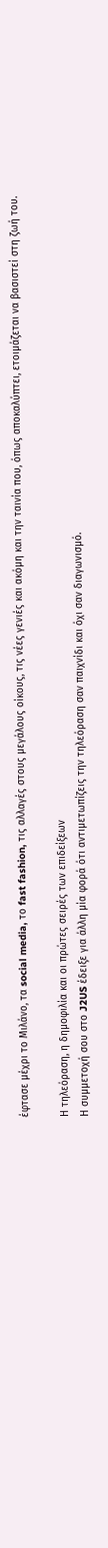έφτασε μέχρι το Μιλάνο, τα social media, το fast fashion, τις αλλαγές στους μεγάλους οίκους, τις νέες γενιές και ακόμη και την ταινία που, όπως αποκαλύπτει, ετοιμάζεται να βασιστεί στη ζωή του.

Η τηλεόραση, η δημοφιλία και οι πρώτες σειρές των επιδείξεων
Η συμμετοχή σου στο J2US έδειξε για άλλη μία φορά ότι αντιμετωπίζεις την τηλεόραση σαν παιχνίδι και όχι σαν διαγωνισμό.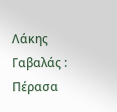Λάκης Γαβαλάς : Πέρασα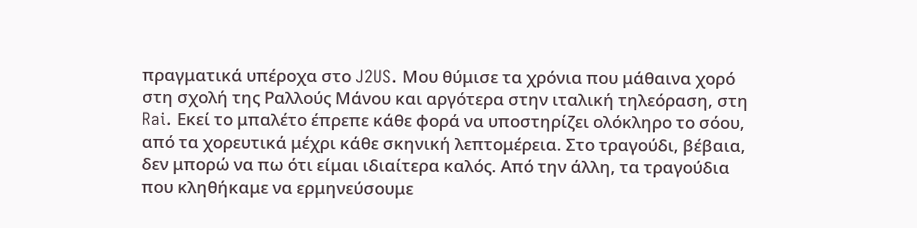πραγματικά υπέροχα στο J2US. Μου θύμισε τα χρόνια που μάθαινα χορό στη σχολή της Ραλλούς Μάνου και αργότερα στην ιταλική τηλεόραση, στη Rai. Εκεί το μπαλέτο έπρεπε κάθε φορά να υποστηρίζει ολόκληρο το σόου, από τα χορευτικά μέχρι κάθε σκηνική λεπτομέρεια. Στο τραγούδι, βέβαια, δεν μπορώ να πω ότι είμαι ιδιαίτερα καλός. Από την άλλη, τα τραγούδια που κληθήκαμε να ερμηνεύσουμε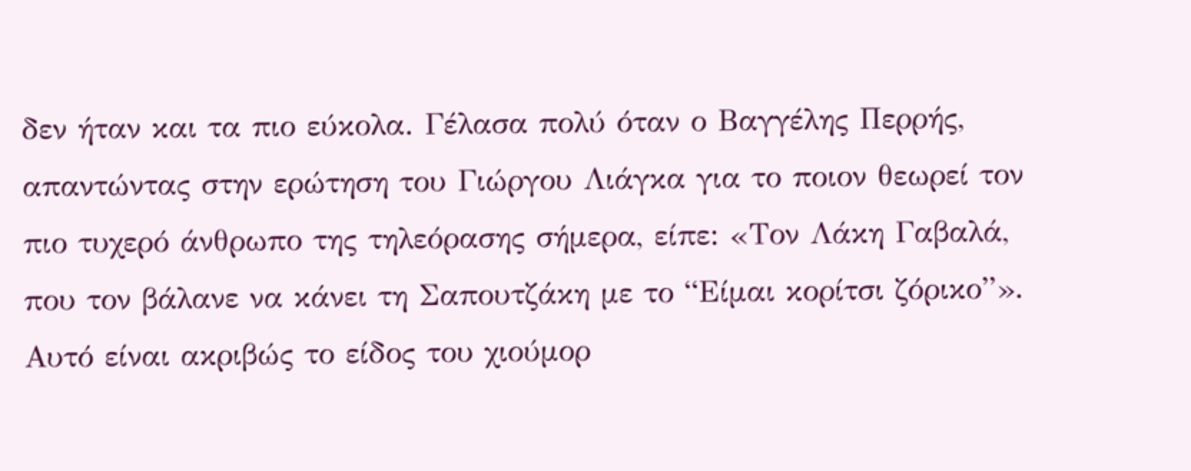δεν ήταν και τα πιο εύκολα. Γέλασα πολύ όταν ο Βαγγέλης Περρής, απαντώντας στην ερώτηση του Γιώργου Λιάγκα για το ποιον θεωρεί τον πιο τυχερό άνθρωπο της τηλεόρασης σήμερα, είπε: «Τον Λάκη Γαβαλά, που τον βάλανε να κάνει τη Σαπουτζάκη με το “Είμαι κορίτσι ζόρικο”». Αυτό είναι ακριβώς το είδος του χιούμορ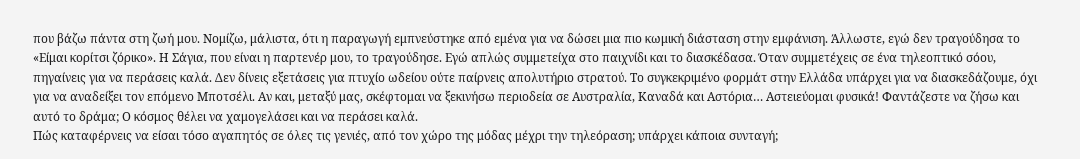που βάζω πάντα στη ζωή μου. Νομίζω, μάλιστα, ότι η παραγωγή εμπνεύστηκε από εμένα για να δώσει μια πιο κωμική διάσταση στην εμφάνιση. Άλλωστε, εγώ δεν τραγούδησα το «Είμαι κορίτσι ζόρικο». Η Σάγια, που είναι η παρτενέρ μου, το τραγούδησε. Εγώ απλώς συμμετείχα στο παιχνίδι και το διασκέδασα. Όταν συμμετέχεις σε ένα τηλεοπτικό σόου, πηγαίνεις για να περάσεις καλά. Δεν δίνεις εξετάσεις για πτυχίο ωδείου ούτε παίρνεις απολυτήριο στρατού. Το συγκεκριμένο φορμάτ στην Ελλάδα υπάρχει για να διασκεδάζουμε, όχι για να αναδείξει τον επόμενο Μποτσέλι. Αν και, μεταξύ μας, σκέφτομαι να ξεκινήσω περιοδεία σε Αυστραλία, Καναδά και Αστόρια… Αστειεύομαι φυσικά! Φαντάζεστε να ζήσω και αυτό το δράμα; Ο κόσμος θέλει να χαμογελάσει και να περάσει καλά.
Πώς καταφέρνεις να είσαι τόσο αγαπητός σε όλες τις γενιές, από τον χώρο της μόδας μέχρι την τηλεόραση; υπάρχει κάποια συνταγή;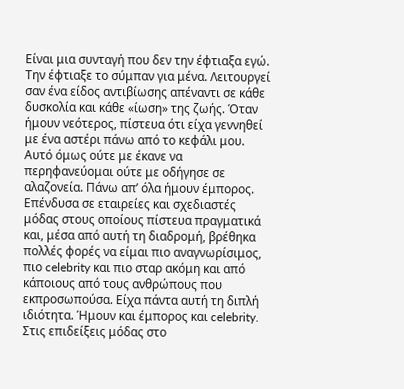Είναι μια συνταγή που δεν την έφτιαξα εγώ. Την έφτιαξε το σύμπαν για μένα. Λειτουργεί σαν ένα είδος αντιβίωσης απέναντι σε κάθε δυσκολία και κάθε «ίωση» της ζωής. Όταν ήμουν νεότερος, πίστευα ότι είχα γεννηθεί με ένα αστέρι πάνω από το κεφάλι μου. Αυτό όμως ούτε με έκανε να περηφανεύομαι ούτε με οδήγησε σε αλαζονεία. Πάνω απ’ όλα ήμουν έμπορος. Επένδυσα σε εταιρείες και σχεδιαστές μόδας στους οποίους πίστευα πραγματικά και, μέσα από αυτή τη διαδρομή, βρέθηκα πολλές φορές να είμαι πιο αναγνωρίσιμος, πιο celebrity και πιο σταρ ακόμη και από κάποιους από τους ανθρώπους που εκπροσωπούσα. Είχα πάντα αυτή τη διπλή ιδιότητα. Ήμουν και έμπορος και celebrity. Στις επιδείξεις μόδας στο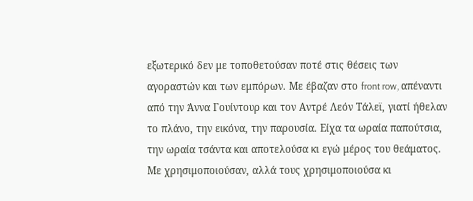εξωτερικό δεν με τοποθετούσαν ποτέ στις θέσεις των αγοραστών και των εμπόρων. Με έβαζαν στο front row, απέναντι από την Άννα Γουίντουρ και τον Αντρέ Λεόν Τάλεϊ, γιατί ήθελαν το πλάνο, την εικόνα, την παρουσία. Είχα τα ωραία παπούτσια, την ωραία τσάντα και αποτελούσα κι εγώ μέρος του θεάματος. Με χρησιμοποιούσαν, αλλά τους χρησιμοποιούσα κι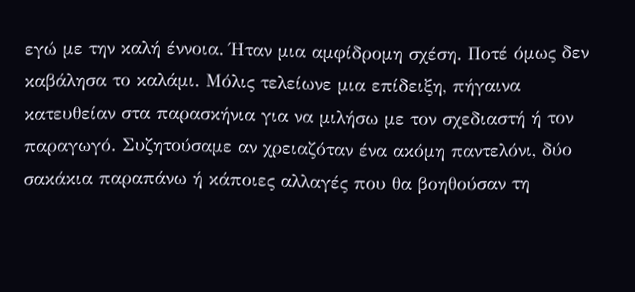εγώ με την καλή έννοια. Ήταν μια αμφίδρομη σχέση. Ποτέ όμως δεν καβάλησα το καλάμι. Μόλις τελείωνε μια επίδειξη, πήγαινα κατευθείαν στα παρασκήνια για να μιλήσω με τον σχεδιαστή ή τον παραγωγό. Συζητούσαμε αν χρειαζόταν ένα ακόμη παντελόνι, δύο σακάκια παραπάνω ή κάποιες αλλαγές που θα βοηθούσαν τη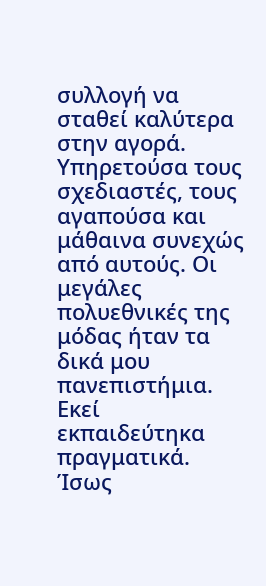συλλογή να σταθεί καλύτερα στην αγορά. Υπηρετούσα τους σχεδιαστές, τους αγαπούσα και μάθαινα συνεχώς από αυτούς. Οι μεγάλες πολυεθνικές της μόδας ήταν τα δικά μου πανεπιστήμια. Εκεί εκπαιδεύτηκα πραγματικά. Ίσως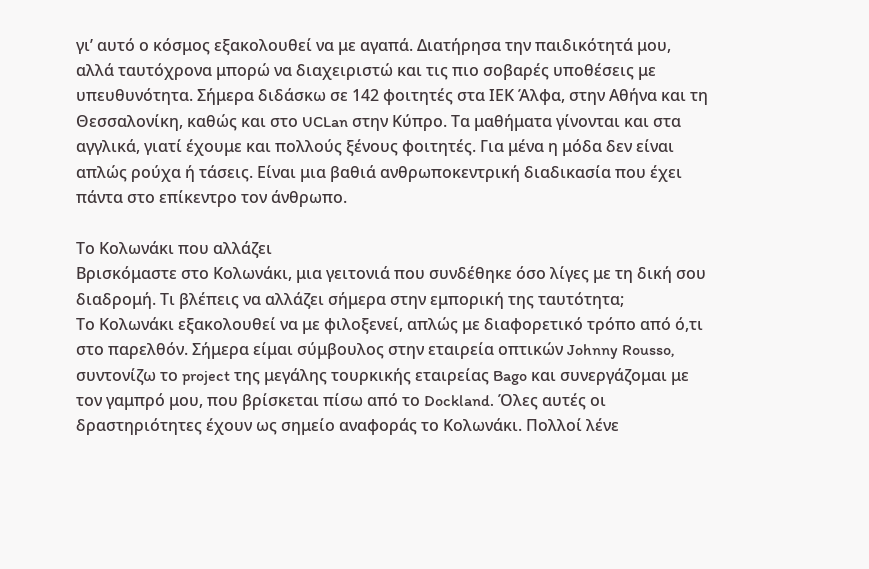γι’ αυτό ο κόσμος εξακολουθεί να με αγαπά. Διατήρησα την παιδικότητά μου, αλλά ταυτόχρονα μπορώ να διαχειριστώ και τις πιο σοβαρές υποθέσεις με υπευθυνότητα. Σήμερα διδάσκω σε 142 φοιτητές στα ΙΕΚ Άλφα, στην Αθήνα και τη Θεσσαλονίκη, καθώς και στο UCLan στην Κύπρο. Τα μαθήματα γίνονται και στα αγγλικά, γιατί έχουμε και πολλούς ξένους φοιτητές. Για μένα η μόδα δεν είναι απλώς ρούχα ή τάσεις. Είναι μια βαθιά ανθρωποκεντρική διαδικασία που έχει πάντα στο επίκεντρο τον άνθρωπο.

Το Κολωνάκι που αλλάζει
Βρισκόμαστε στο Κολωνάκι, μια γειτονιά που συνδέθηκε όσο λίγες με τη δική σου διαδρομή. Τι βλέπεις να αλλάζει σήμερα στην εμπορική της ταυτότητα;
Το Κολωνάκι εξακολουθεί να με φιλοξενεί, απλώς με διαφορετικό τρόπο από ό,τι στο παρελθόν. Σήμερα είμαι σύμβουλος στην εταιρεία οπτικών Johnny Rousso, συντονίζω το project της μεγάλης τουρκικής εταιρείας Bago και συνεργάζομαι με τον γαμπρό μου, που βρίσκεται πίσω από το Dockland. Όλες αυτές οι δραστηριότητες έχουν ως σημείο αναφοράς το Κολωνάκι. Πολλοί λένε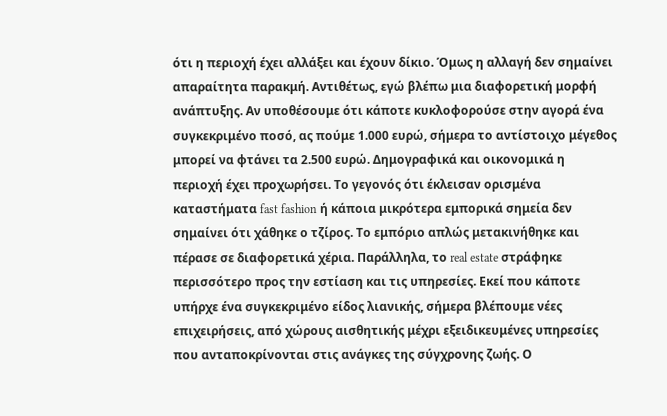ότι η περιοχή έχει αλλάξει και έχουν δίκιο. Όμως η αλλαγή δεν σημαίνει απαραίτητα παρακμή. Αντιθέτως, εγώ βλέπω μια διαφορετική μορφή ανάπτυξης. Αν υποθέσουμε ότι κάποτε κυκλοφορούσε στην αγορά ένα συγκεκριμένο ποσό, ας πούμε 1.000 ευρώ, σήμερα το αντίστοιχο μέγεθος μπορεί να φτάνει τα 2.500 ευρώ. Δημογραφικά και οικονομικά η περιοχή έχει προχωρήσει. Το γεγονός ότι έκλεισαν ορισμένα καταστήματα fast fashion ή κάποια μικρότερα εμπορικά σημεία δεν σημαίνει ότι χάθηκε ο τζίρος. Το εμπόριο απλώς μετακινήθηκε και πέρασε σε διαφορετικά χέρια. Παράλληλα, το real estate στράφηκε περισσότερο προς την εστίαση και τις υπηρεσίες. Εκεί που κάποτε υπήρχε ένα συγκεκριμένο είδος λιανικής, σήμερα βλέπουμε νέες επιχειρήσεις, από χώρους αισθητικής μέχρι εξειδικευμένες υπηρεσίες που ανταποκρίνονται στις ανάγκες της σύγχρονης ζωής. Ο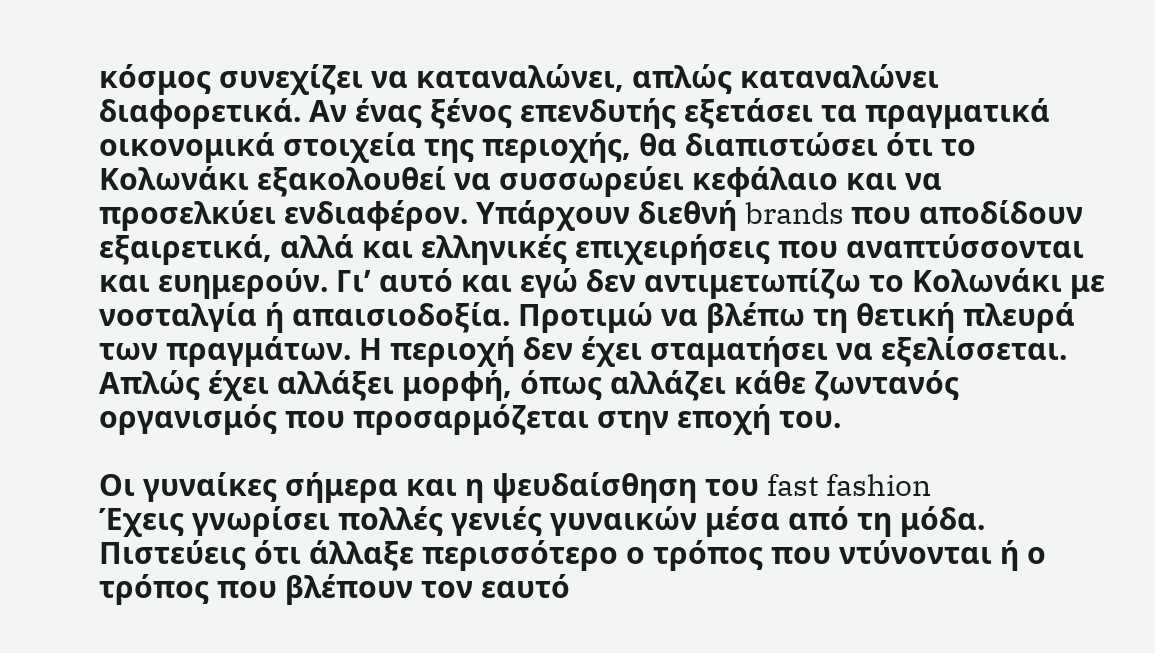κόσμος συνεχίζει να καταναλώνει, απλώς καταναλώνει διαφορετικά. Αν ένας ξένος επενδυτής εξετάσει τα πραγματικά οικονομικά στοιχεία της περιοχής, θα διαπιστώσει ότι το Κολωνάκι εξακολουθεί να συσσωρεύει κεφάλαιο και να προσελκύει ενδιαφέρον. Υπάρχουν διεθνή brands που αποδίδουν εξαιρετικά, αλλά και ελληνικές επιχειρήσεις που αναπτύσσονται και ευημερούν. Γι’ αυτό και εγώ δεν αντιμετωπίζω το Κολωνάκι με νοσταλγία ή απαισιοδοξία. Προτιμώ να βλέπω τη θετική πλευρά των πραγμάτων. Η περιοχή δεν έχει σταματήσει να εξελίσσεται. Απλώς έχει αλλάξει μορφή, όπως αλλάζει κάθε ζωντανός οργανισμός που προσαρμόζεται στην εποχή του.

Οι γυναίκες σήμερα και η ψευδαίσθηση του fast fashion
Έχεις γνωρίσει πολλές γενιές γυναικών μέσα από τη μόδα. Πιστεύεις ότι άλλαξε περισσότερο ο τρόπος που ντύνονται ή ο τρόπος που βλέπουν τον εαυτό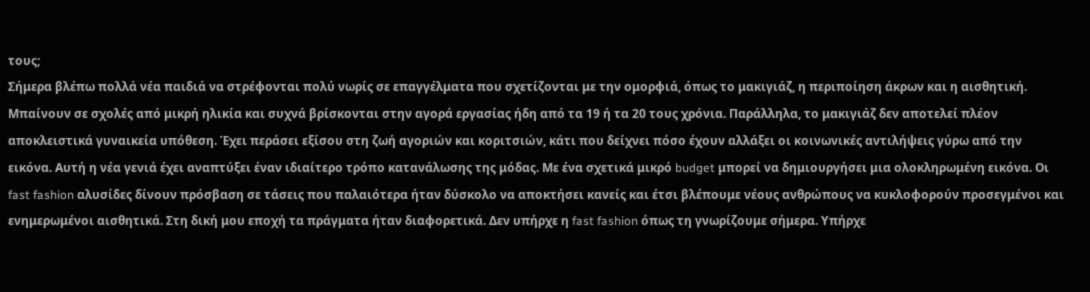τους;
Σήμερα βλέπω πολλά νέα παιδιά να στρέφονται πολύ νωρίς σε επαγγέλματα που σχετίζονται με την ομορφιά, όπως το μακιγιάζ, η περιποίηση άκρων και η αισθητική. Μπαίνουν σε σχολές από μικρή ηλικία και συχνά βρίσκονται στην αγορά εργασίας ήδη από τα 19 ή τα 20 τους χρόνια. Παράλληλα, το μακιγιάζ δεν αποτελεί πλέον αποκλειστικά γυναικεία υπόθεση. Έχει περάσει εξίσου στη ζωή αγοριών και κοριτσιών, κάτι που δείχνει πόσο έχουν αλλάξει οι κοινωνικές αντιλήψεις γύρω από την εικόνα. Αυτή η νέα γενιά έχει αναπτύξει έναν ιδιαίτερο τρόπο κατανάλωσης της μόδας. Με ένα σχετικά μικρό budget μπορεί να δημιουργήσει μια ολοκληρωμένη εικόνα. Οι fast fashion αλυσίδες δίνουν πρόσβαση σε τάσεις που παλαιότερα ήταν δύσκολο να αποκτήσει κανείς και έτσι βλέπουμε νέους ανθρώπους να κυκλοφορούν προσεγμένοι και ενημερωμένοι αισθητικά. Στη δική μου εποχή τα πράγματα ήταν διαφορετικά. Δεν υπήρχε η fast fashion όπως τη γνωρίζουμε σήμερα. Υπήρχε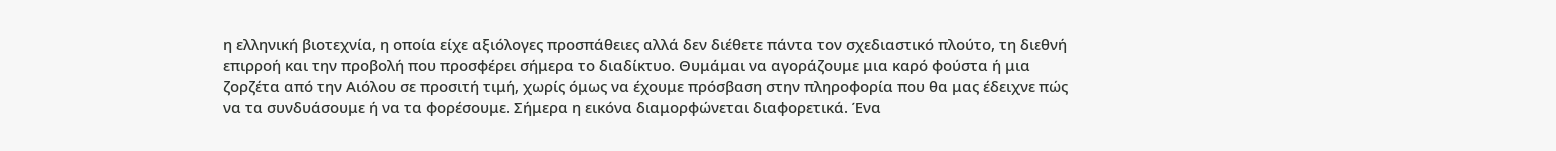η ελληνική βιοτεχνία, η οποία είχε αξιόλογες προσπάθειες αλλά δεν διέθετε πάντα τον σχεδιαστικό πλούτο, τη διεθνή επιρροή και την προβολή που προσφέρει σήμερα το διαδίκτυο. Θυμάμαι να αγοράζουμε μια καρό φούστα ή μια ζορζέτα από την Αιόλου σε προσιτή τιμή, χωρίς όμως να έχουμε πρόσβαση στην πληροφορία που θα μας έδειχνε πώς να τα συνδυάσουμε ή να τα φορέσουμε. Σήμερα η εικόνα διαμορφώνεται διαφορετικά. Ένα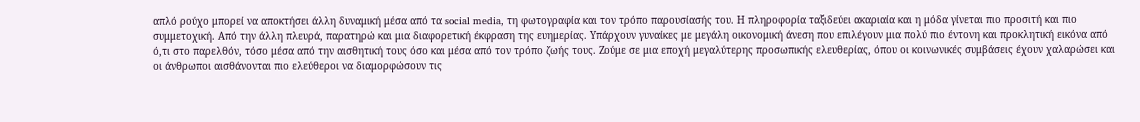απλό ρούχο μπορεί να αποκτήσει άλλη δυναμική μέσα από τα social media, τη φωτογραφία και τον τρόπο παρουσίασής του. Η πληροφορία ταξιδεύει ακαριαία και η μόδα γίνεται πιο προσιτή και πιο συμμετοχική. Από την άλλη πλευρά, παρατηρώ και μια διαφορετική έκφραση της ευημερίας. Υπάρχουν γυναίκες με μεγάλη οικονομική άνεση που επιλέγουν μια πολύ πιο έντονη και προκλητική εικόνα από ό,τι στο παρελθόν, τόσο μέσα από την αισθητική τους όσο και μέσα από τον τρόπο ζωής τους. Ζούμε σε μια εποχή μεγαλύτερης προσωπικής ελευθερίας, όπου οι κοινωνικές συμβάσεις έχουν χαλαρώσει και οι άνθρωποι αισθάνονται πιο ελεύθεροι να διαμορφώσουν τις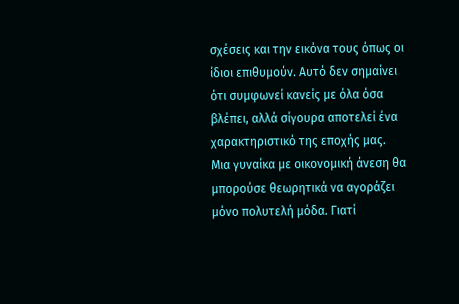σχέσεις και την εικόνα τους όπως οι ίδιοι επιθυμούν. Αυτό δεν σημαίνει ότι συμφωνεί κανείς με όλα όσα βλέπει, αλλά σίγουρα αποτελεί ένα χαρακτηριστικό της εποχής μας.
Μια γυναίκα με οικονομική άνεση θα μπορούσε θεωρητικά να αγοράζει μόνο πολυτελή μόδα. Γιατί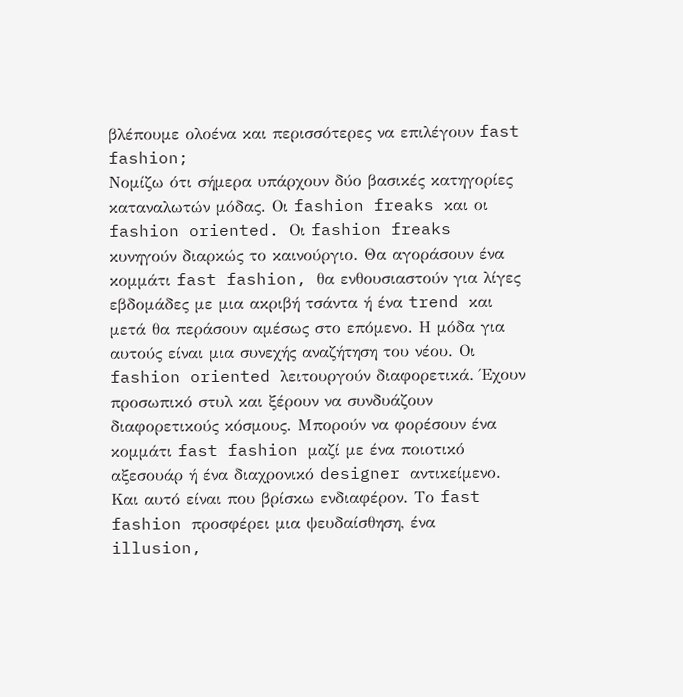βλέπουμε ολοένα και περισσότερες να επιλέγουν fast fashion;
Νομίζω ότι σήμερα υπάρχουν δύο βασικές κατηγορίες καταναλωτών μόδας. Οι fashion freaks και οι fashion oriented. Οι fashion freaks κυνηγούν διαρκώς το καινούργιο. Θα αγοράσουν ένα κομμάτι fast fashion, θα ενθουσιαστούν για λίγες εβδομάδες με μια ακριβή τσάντα ή ένα trend και μετά θα περάσουν αμέσως στο επόμενο. Η μόδα για αυτούς είναι μια συνεχής αναζήτηση του νέου. Οι fashion oriented λειτουργούν διαφορετικά. Έχουν προσωπικό στυλ και ξέρουν να συνδυάζουν διαφορετικούς κόσμους. Μπορούν να φορέσουν ένα κομμάτι fast fashion μαζί με ένα ποιοτικό αξεσουάρ ή ένα διαχρονικό designer αντικείμενο. Και αυτό είναι που βρίσκω ενδιαφέρον. Το fast fashion προσφέρει μια ψευδαίσθηση, ένα illusion,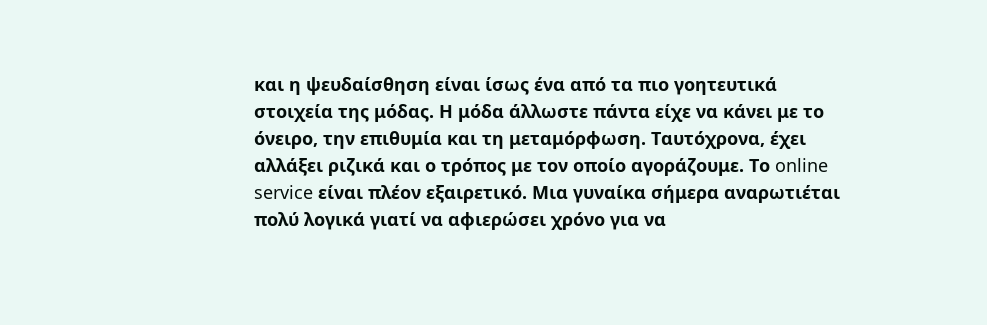και η ψευδαίσθηση είναι ίσως ένα από τα πιο γοητευτικά στοιχεία της μόδας. Η μόδα άλλωστε πάντα είχε να κάνει με το όνειρο, την επιθυμία και τη μεταμόρφωση. Ταυτόχρονα, έχει αλλάξει ριζικά και ο τρόπος με τον οποίο αγοράζουμε. Το online service είναι πλέον εξαιρετικό. Μια γυναίκα σήμερα αναρωτιέται πολύ λογικά γιατί να αφιερώσει χρόνο για να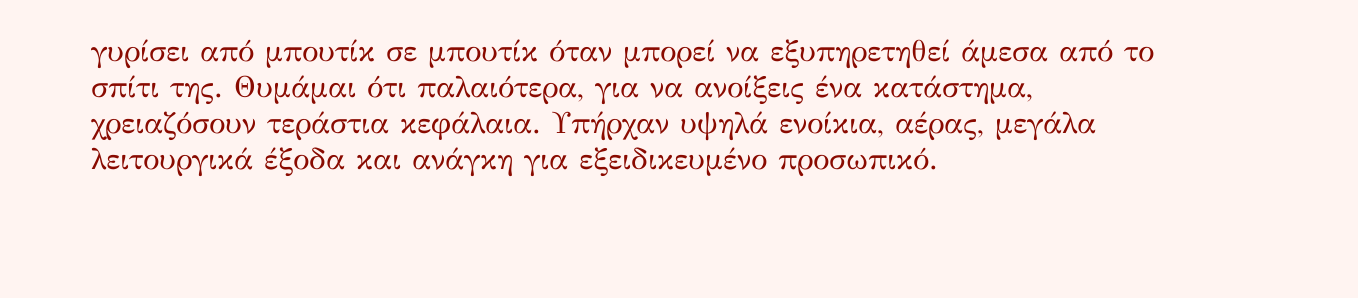γυρίσει από μπουτίκ σε μπουτίκ όταν μπορεί να εξυπηρετηθεί άμεσα από το σπίτι της. Θυμάμαι ότι παλαιότερα, για να ανοίξεις ένα κατάστημα, χρειαζόσουν τεράστια κεφάλαια. Υπήρχαν υψηλά ενοίκια, αέρας, μεγάλα λειτουργικά έξοδα και ανάγκη για εξειδικευμένο προσωπικό.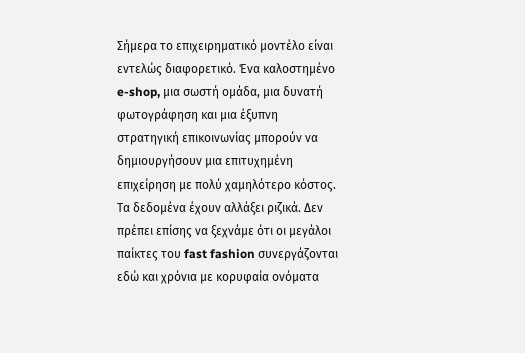Σήμερα το επιχειρηματικό μοντέλο είναι εντελώς διαφορετικό. Ένα καλοστημένο e-shop, μια σωστή ομάδα, μια δυνατή φωτογράφηση και μια έξυπνη στρατηγική επικοινωνίας μπορούν να δημιουργήσουν μια επιτυχημένη επιχείρηση με πολύ χαμηλότερο κόστος. Τα δεδομένα έχουν αλλάξει ριζικά. Δεν πρέπει επίσης να ξεχνάμε ότι οι μεγάλοι παίκτες του fast fashion συνεργάζονται εδώ και χρόνια με κορυφαία ονόματα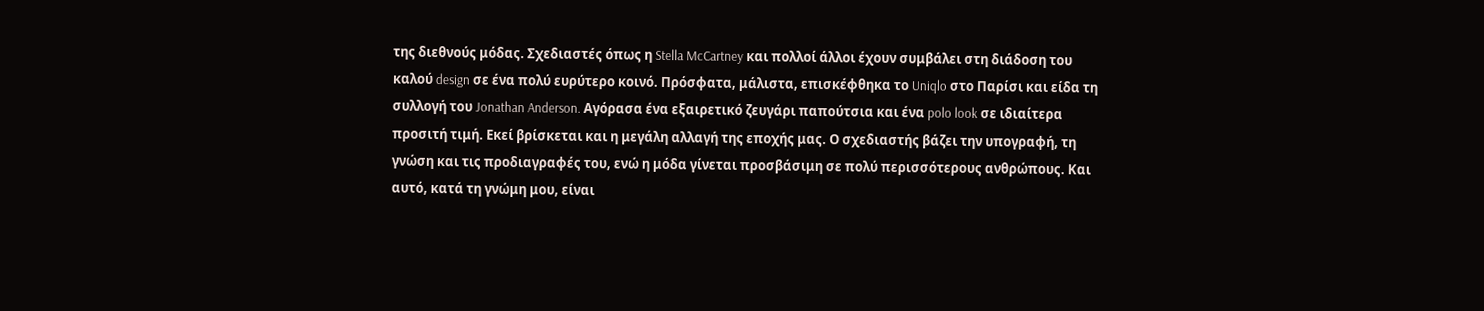της διεθνούς μόδας. Σχεδιαστές όπως η Stella McCartney και πολλοί άλλοι έχουν συμβάλει στη διάδοση του καλού design σε ένα πολύ ευρύτερο κοινό. Πρόσφατα, μάλιστα, επισκέφθηκα το Uniqlo στο Παρίσι και είδα τη συλλογή του Jonathan Anderson. Αγόρασα ένα εξαιρετικό ζευγάρι παπούτσια και ένα polo look σε ιδιαίτερα προσιτή τιμή. Εκεί βρίσκεται και η μεγάλη αλλαγή της εποχής μας. Ο σχεδιαστής βάζει την υπογραφή, τη γνώση και τις προδιαγραφές του, ενώ η μόδα γίνεται προσβάσιμη σε πολύ περισσότερους ανθρώπους. Και αυτό, κατά τη γνώμη μου, είναι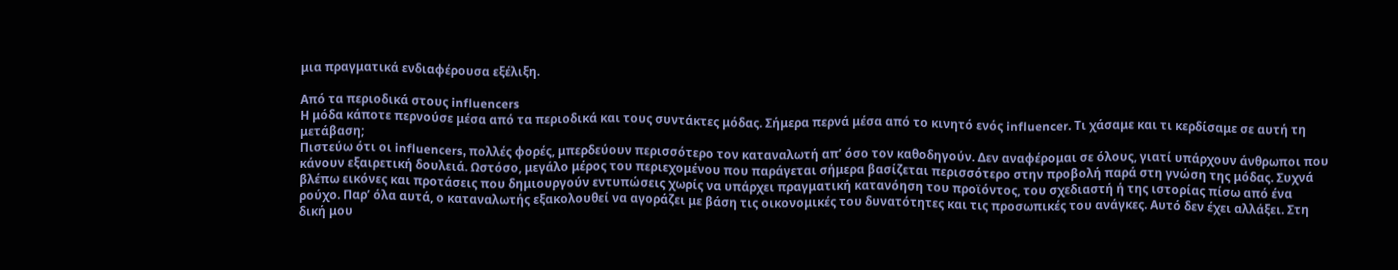μια πραγματικά ενδιαφέρουσα εξέλιξη.

Από τα περιοδικά στους influencers
Η μόδα κάποτε περνούσε μέσα από τα περιοδικά και τους συντάκτες μόδας. Σήμερα περνά μέσα από το κινητό ενός influencer. Τι χάσαμε και τι κερδίσαμε σε αυτή τη μετάβαση;
Πιστεύω ότι οι influencers, πολλές φορές, μπερδεύουν περισσότερο τον καταναλωτή απ’ όσο τον καθοδηγούν. Δεν αναφέρομαι σε όλους, γιατί υπάρχουν άνθρωποι που κάνουν εξαιρετική δουλειά. Ωστόσο, μεγάλο μέρος του περιεχομένου που παράγεται σήμερα βασίζεται περισσότερο στην προβολή παρά στη γνώση της μόδας. Συχνά βλέπω εικόνες και προτάσεις που δημιουργούν εντυπώσεις χωρίς να υπάρχει πραγματική κατανόηση του προϊόντος, του σχεδιαστή ή της ιστορίας πίσω από ένα ρούχο. Παρ’ όλα αυτά, ο καταναλωτής εξακολουθεί να αγοράζει με βάση τις οικονομικές του δυνατότητες και τις προσωπικές του ανάγκες. Αυτό δεν έχει αλλάξει. Στη δική μου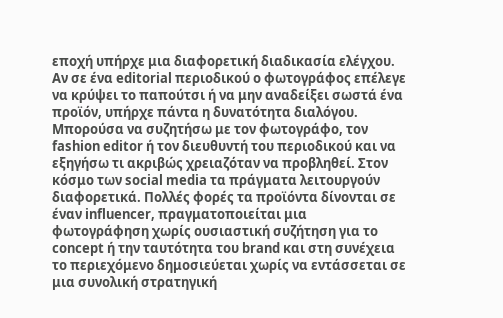εποχή υπήρχε μια διαφορετική διαδικασία ελέγχου. Αν σε ένα editorial περιοδικού ο φωτογράφος επέλεγε να κρύψει το παπούτσι ή να μην αναδείξει σωστά ένα προϊόν, υπήρχε πάντα η δυνατότητα διαλόγου. Μπορούσα να συζητήσω με τον φωτογράφο, τον fashion editor ή τον διευθυντή του περιοδικού και να εξηγήσω τι ακριβώς χρειαζόταν να προβληθεί. Στον κόσμο των social media τα πράγματα λειτουργούν διαφορετικά. Πολλές φορές τα προϊόντα δίνονται σε έναν influencer, πραγματοποιείται μια φωτογράφηση χωρίς ουσιαστική συζήτηση για το concept ή την ταυτότητα του brand και στη συνέχεια το περιεχόμενο δημοσιεύεται χωρίς να εντάσσεται σε μια συνολική στρατηγική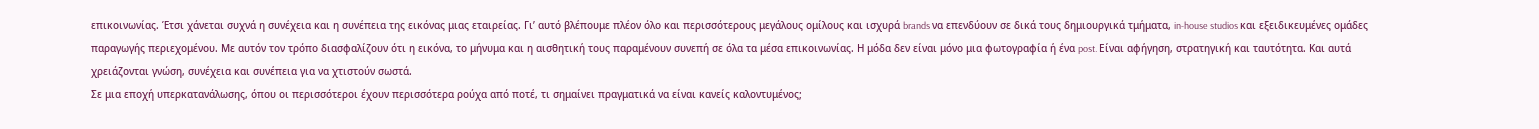επικοινωνίας. Έτσι χάνεται συχνά η συνέχεια και η συνέπεια της εικόνας μιας εταιρείας. Γι’ αυτό βλέπουμε πλέον όλο και περισσότερους μεγάλους ομίλους και ισχυρά brands να επενδύουν σε δικά τους δημιουργικά τμήματα, in-house studios και εξειδικευμένες ομάδες παραγωγής περιεχομένου. Με αυτόν τον τρόπο διασφαλίζουν ότι η εικόνα, το μήνυμα και η αισθητική τους παραμένουν συνεπή σε όλα τα μέσα επικοινωνίας. Η μόδα δεν είναι μόνο μια φωτογραφία ή ένα post. Είναι αφήγηση, στρατηγική και ταυτότητα. Και αυτά χρειάζονται γνώση, συνέχεια και συνέπεια για να χτιστούν σωστά.
Σε μια εποχή υπερκατανάλωσης, όπου οι περισσότεροι έχουν περισσότερα ρούχα από ποτέ, τι σημαίνει πραγματικά να είναι κανείς καλοντυμένος;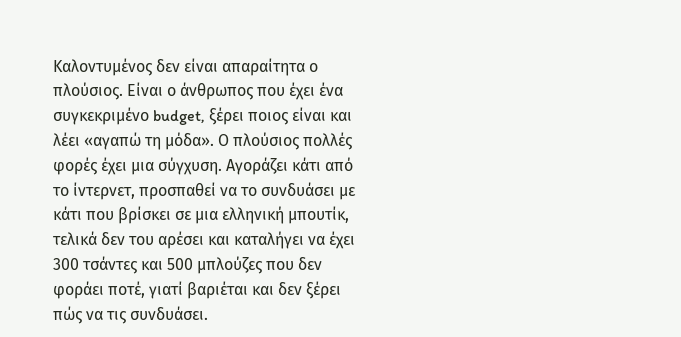Καλοντυμένος δεν είναι απαραίτητα ο πλούσιος. Είναι ο άνθρωπος που έχει ένα συγκεκριμένο budget, ξέρει ποιος είναι και λέει «αγαπώ τη μόδα». Ο πλούσιος πολλές φορές έχει μια σύγχυση. Αγοράζει κάτι από το ίντερνετ, προσπαθεί να το συνδυάσει με κάτι που βρίσκει σε μια ελληνική μπουτίκ, τελικά δεν του αρέσει και καταλήγει να έχει 300 τσάντες και 500 μπλούζες που δεν φοράει ποτέ, γιατί βαριέται και δεν ξέρει πώς να τις συνδυάσει.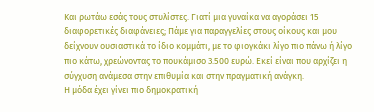Και ρωτάω εσάς τους στυλίστες. Γιατί μια γυναίκα να αγοράσει 15 διαφορετικές διαφάνειες; Πάμε για παραγγελίες στους οίκους και μου δείχνουν ουσιαστικά το ίδιο κομμάτι, με το φιογκάκι λίγο πιο πάνω ή λίγο πιο κάτω, χρεώνοντας το πουκάμισο 3.500 ευρώ. Εκεί είναι που αρχίζει η σύγχυση ανάμεσα στην επιθυμία και στην πραγματική ανάγκη.
Η μόδα έχει γίνει πιο δημοκρατική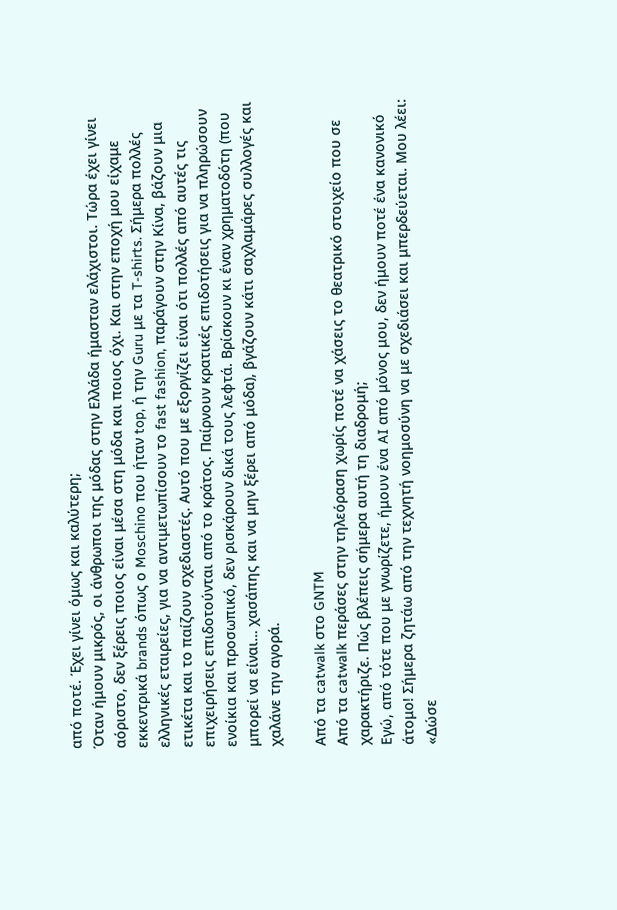από ποτέ. Έχει γίνει όμως και καλύτερη;
Όταν ήμουν μικρός, οι άνθρωποι της μόδας στην Ελλάδα ήμασταν ελάχιστοι. Τώρα έχει γίνει αόριστο, δεν ξέρεις ποιος είναι μέσα στη μόδα και ποιος όχι. Και στην εποχή μου είχαμε εκκεντρικά brands όπως ο Moschino που ήταν top, ή την Guru με τα T-shirts. Σήμερα πολλές ελληνικές εταιρείες, για να αντιμετωπίσουν το fast fashion, παράγουν στην Κίνα, βάζουν μια ετικέτα και το παίζουν σχεδιαστές. Αυτό που με εξοργίζει είναι ότι πολλές από αυτές τις επιχειρήσεις επιδοτούνται από το κράτος. Παίρνουν κρατικές επιδοτήσεις για να πληρώσουν ενοίκια και προσωπικό, δεν ρισκάρουν δικά τους λεφτά. Βρίσκουν κι έναν χρηματοδότη (που μπορεί να είναι… χασάπης και να μην ξέρει από μόδα), βγάζουν κάτι σαχλαμάρες συλλογές και χαλάνε την αγορά.

Από τα catwalk στο GNTM
Από τα catwalk περάσες στην τηλεόραση χωρίς ποτέ να χάσεις το θεατρικό στοιχείο που σε χαρακτήριζε. Πώς βλέπεις σήμερα αυτή τη διαδρομή;
Εγώ, από τότε που με γνωρίζετε, ήμουν ένα AI από μόνος μου, δεν ήμουν ποτέ ένα κανονικό άτομο! Σήμερα ζητάω από την τεχνητή νοημοσύνη να με σχεδιάσει και μπερδεύεται. Μου λέει: «Δώσε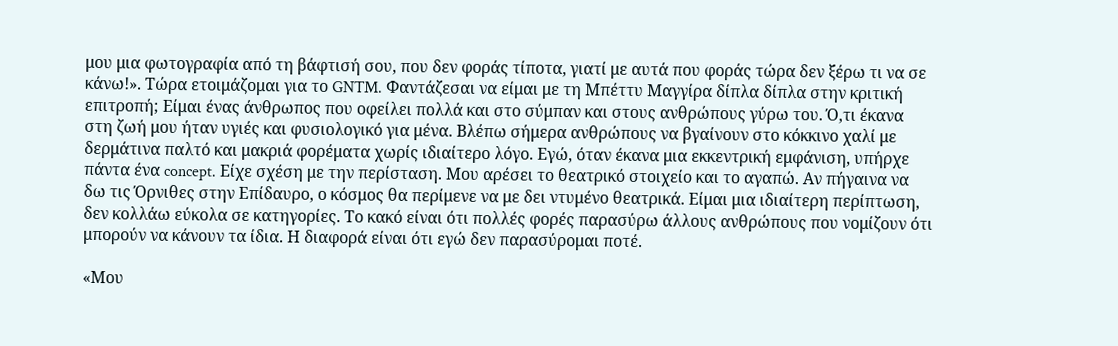μου μια φωτογραφία από τη βάφτισή σου, που δεν φοράς τίποτα, γιατί με αυτά που φοράς τώρα δεν ξέρω τι να σε κάνω!». Τώρα ετοιμάζομαι για το GNTM. Φαντάζεσαι να είμαι με τη Μπέττυ Μαγγίρα δίπλα δίπλα στην κριτική επιτροπή; Είμαι ένας άνθρωπος που οφείλει πολλά και στο σύμπαν και στους ανθρώπους γύρω του. Ό,τι έκανα στη ζωή μου ήταν υγιές και φυσιολογικό για μένα. Βλέπω σήμερα ανθρώπους να βγαίνουν στο κόκκινο χαλί με δερμάτινα παλτό και μακριά φορέματα χωρίς ιδιαίτερο λόγο. Εγώ, όταν έκανα μια εκκεντρική εμφάνιση, υπήρχε πάντα ένα concept. Είχε σχέση με την περίσταση. Μου αρέσει το θεατρικό στοιχείο και το αγαπώ. Αν πήγαινα να δω τις Όρνιθες στην Επίδαυρο, ο κόσμος θα περίμενε να με δει ντυμένο θεατρικά. Είμαι μια ιδιαίτερη περίπτωση, δεν κολλάω εύκολα σε κατηγορίες. Το κακό είναι ότι πολλές φορές παρασύρω άλλους ανθρώπους που νομίζουν ότι μπορούν να κάνουν τα ίδια. Η διαφορά είναι ότι εγώ δεν παρασύρομαι ποτέ.

«Μου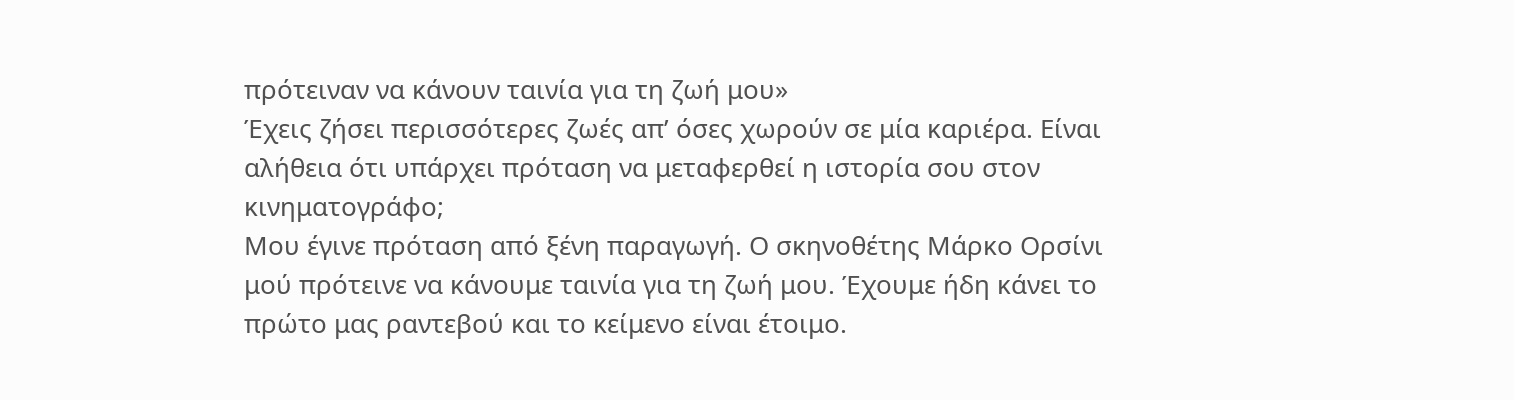πρότειναν να κάνουν ταινία για τη ζωή μου»
Έχεις ζήσει περισσότερες ζωές απ’ όσες χωρούν σε μία καριέρα. Είναι αλήθεια ότι υπάρχει πρόταση να μεταφερθεί η ιστορία σου στον κινηματογράφο;
Μου έγινε πρόταση από ξένη παραγωγή. Ο σκηνοθέτης Μάρκο Ορσίνι μού πρότεινε να κάνουμε ταινία για τη ζωή μου. Έχουμε ήδη κάνει το πρώτο μας ραντεβού και το κείμενο είναι έτοιμο.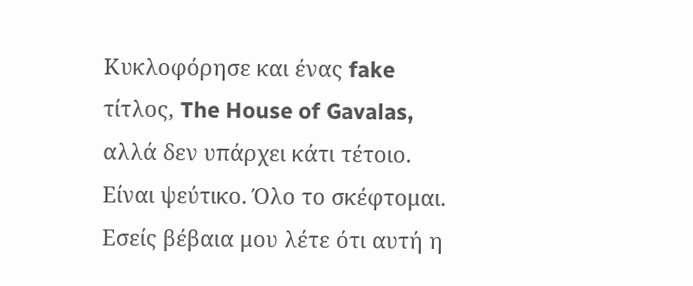Κυκλοφόρησε και ένας fake τίτλος, The House of Gavalas, αλλά δεν υπάρχει κάτι τέτοιο. Είναι ψεύτικο. Όλο το σκέφτομαι. Εσείς βέβαια μου λέτε ότι αυτή η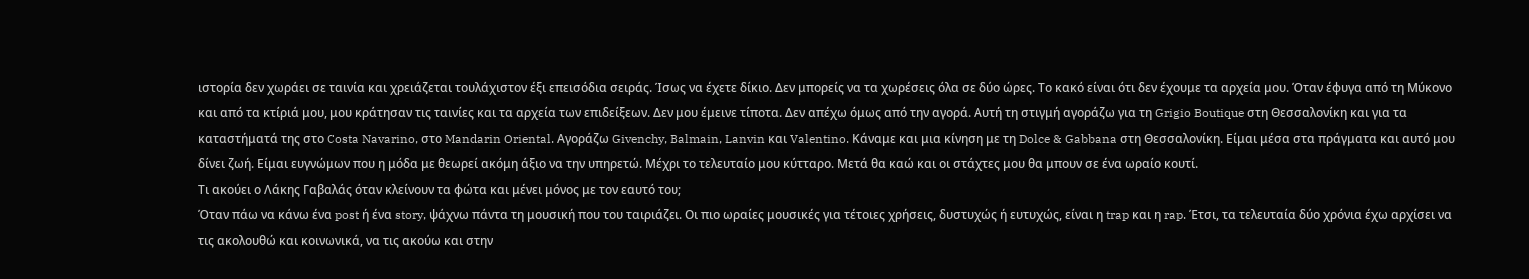ιστορία δεν χωράει σε ταινία και χρειάζεται τουλάχιστον έξι επεισόδια σειράς. Ίσως να έχετε δίκιο. Δεν μπορείς να τα χωρέσεις όλα σε δύο ώρες. Το κακό είναι ότι δεν έχουμε τα αρχεία μου. Όταν έφυγα από τη Μύκονο και από τα κτίριά μου, μου κράτησαν τις ταινίες και τα αρχεία των επιδείξεων. Δεν μου έμεινε τίποτα. Δεν απέχω όμως από την αγορά. Αυτή τη στιγμή αγοράζω για τη Grigio Boutique στη Θεσσαλονίκη και για τα καταστήματά της στο Costa Navarino, στο Mandarin Oriental. Αγοράζω Givenchy, Balmain, Lanvin και Valentino. Κάναμε και μια κίνηση με τη Dolce & Gabbana στη Θεσσαλονίκη. Είμαι μέσα στα πράγματα και αυτό μου δίνει ζωή. Είμαι ευγνώμων που η μόδα με θεωρεί ακόμη άξιο να την υπηρετώ. Μέχρι το τελευταίο μου κύτταρο. Μετά θα καώ και οι στάχτες μου θα μπουν σε ένα ωραίο κουτί.
Τι ακούει ο Λάκης Γαβαλάς όταν κλείνουν τα φώτα και μένει μόνος με τον εαυτό του;
Όταν πάω να κάνω ένα post ή ένα story, ψάχνω πάντα τη μουσική που του ταιριάζει. Οι πιο ωραίες μουσικές για τέτοιες χρήσεις, δυστυχώς ή ευτυχώς, είναι η trap και η rap. Έτσι, τα τελευταία δύο χρόνια έχω αρχίσει να τις ακολουθώ και κοινωνικά, να τις ακούω και στην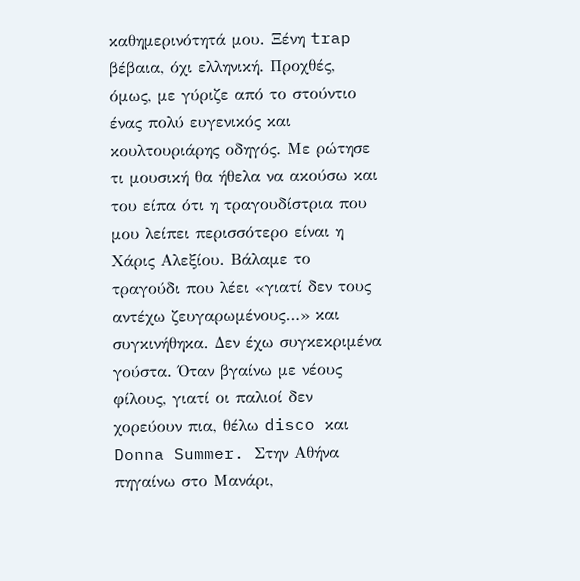καθημερινότητά μου. Ξένη trap βέβαια, όχι ελληνική. Προχθές, όμως, με γύριζε από το στούντιο ένας πολύ ευγενικός και κουλτουριάρης οδηγός. Με ρώτησε τι μουσική θα ήθελα να ακούσω και του είπα ότι η τραγουδίστρια που μου λείπει περισσότερο είναι η Χάρις Αλεξίου. Βάλαμε το τραγούδι που λέει «γιατί δεν τους αντέχω ζευγαρωμένους…» και συγκινήθηκα. Δεν έχω συγκεκριμένα γούστα. Όταν βγαίνω με νέους φίλους, γιατί οι παλιοί δεν χορεύουν πια, θέλω disco και Donna Summer. Στην Αθήνα πηγαίνω στο Μανάρι,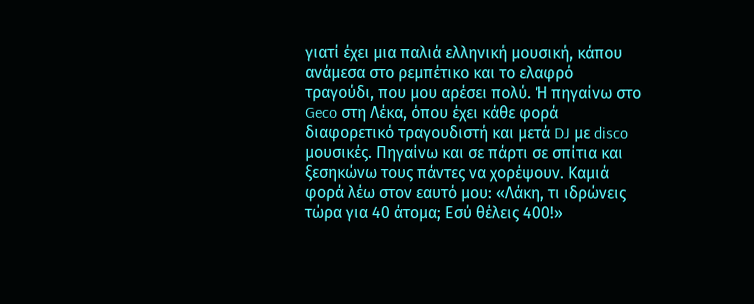γιατί έχει μια παλιά ελληνική μουσική, κάπου ανάμεσα στο ρεμπέτικο και το ελαφρό τραγούδι, που μου αρέσει πολύ. Ή πηγαίνω στο Geco στη Λέκα, όπου έχει κάθε φορά διαφορετικό τραγουδιστή και μετά DJ με disco μουσικές. Πηγαίνω και σε πάρτι σε σπίτια και ξεσηκώνω τους πάντες να χορέψουν. Καμιά φορά λέω στον εαυτό μου: «Λάκη, τι ιδρώνεις τώρα για 40 άτομα; Εσύ θέλεις 400!»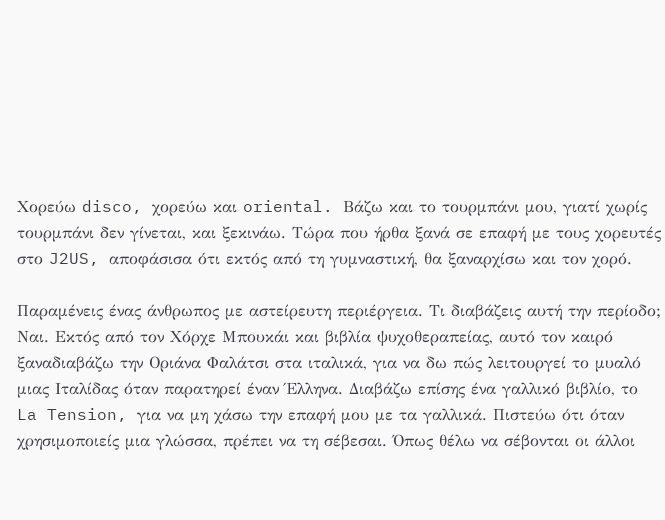Χορεύω disco, χορεύω και oriental. Βάζω και το τουρμπάνι μου, γιατί χωρίς τουρμπάνι δεν γίνεται, και ξεκινάω. Τώρα που ήρθα ξανά σε επαφή με τους χορευτές στο J2US, αποφάσισα ότι εκτός από τη γυμναστική, θα ξαναρχίσω και τον χορό.

Παραμένεις ένας άνθρωπος με αστείρευτη περιέργεια. Τι διαβάζεις αυτή την περίοδο;
Ναι. Εκτός από τον Χόρχε Μπουκάι και βιβλία ψυχοθεραπείας, αυτό τον καιρό ξαναδιαβάζω την Οριάνα Φαλάτσι στα ιταλικά, για να δω πώς λειτουργεί το μυαλό μιας Ιταλίδας όταν παρατηρεί έναν Έλληνα. Διαβάζω επίσης ένα γαλλικό βιβλίο, το La Tension, για να μη χάσω την επαφή μου με τα γαλλικά. Πιστεύω ότι όταν χρησιμοποιείς μια γλώσσα, πρέπει να τη σέβεσαι. Όπως θέλω να σέβονται οι άλλοι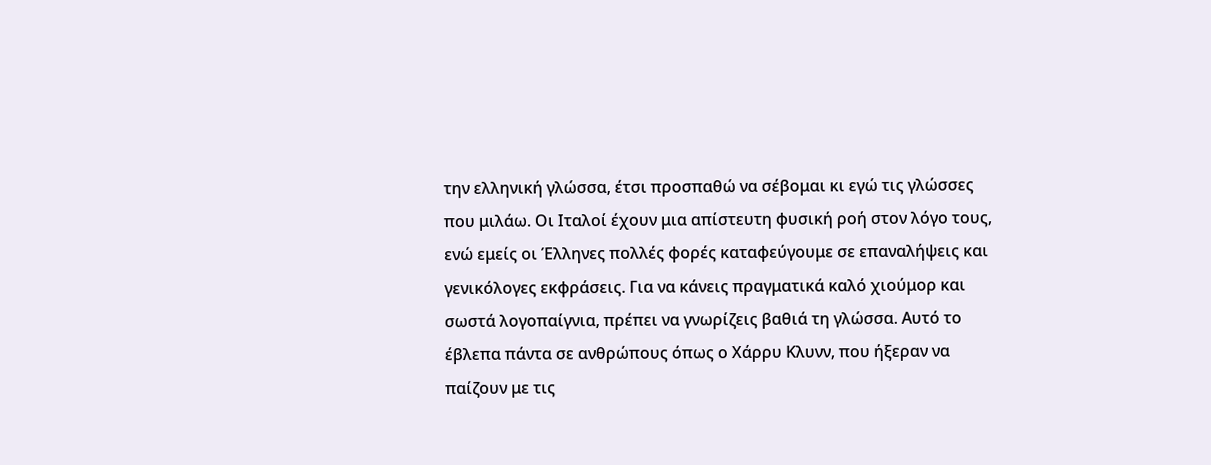την ελληνική γλώσσα, έτσι προσπαθώ να σέβομαι κι εγώ τις γλώσσες που μιλάω. Οι Ιταλοί έχουν μια απίστευτη φυσική ροή στον λόγο τους, ενώ εμείς οι Έλληνες πολλές φορές καταφεύγουμε σε επαναλήψεις και γενικόλογες εκφράσεις. Για να κάνεις πραγματικά καλό χιούμορ και σωστά λογοπαίγνια, πρέπει να γνωρίζεις βαθιά τη γλώσσα. Αυτό το έβλεπα πάντα σε ανθρώπους όπως ο Χάρρυ Κλυνν, που ήξεραν να παίζουν με τις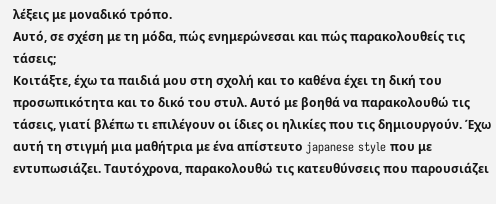λέξεις με μοναδικό τρόπο.
Αυτό, σε σχέση με τη μόδα, πώς ενημερώνεσαι και πώς παρακολουθείς τις τάσεις;
Κοιτάξτε, έχω τα παιδιά μου στη σχολή και το καθένα έχει τη δική του προσωπικότητα και το δικό του στυλ. Αυτό με βοηθά να παρακολουθώ τις τάσεις, γιατί βλέπω τι επιλέγουν οι ίδιες οι ηλικίες που τις δημιουργούν. Έχω αυτή τη στιγμή μια μαθήτρια με ένα απίστευτο japanese style που με εντυπωσιάζει. Ταυτόχρονα, παρακολουθώ τις κατευθύνσεις που παρουσιάζει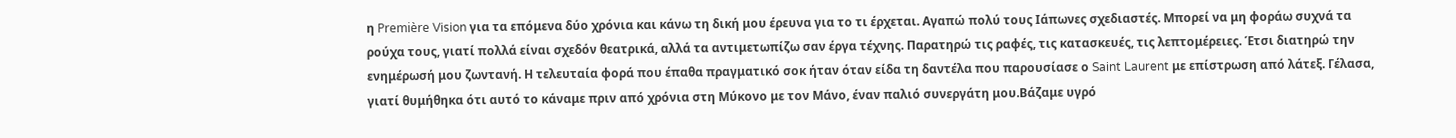η Première Vision για τα επόμενα δύο χρόνια και κάνω τη δική μου έρευνα για το τι έρχεται. Αγαπώ πολύ τους Ιάπωνες σχεδιαστές. Μπορεί να μη φοράω συχνά τα ρούχα τους, γιατί πολλά είναι σχεδόν θεατρικά, αλλά τα αντιμετωπίζω σαν έργα τέχνης. Παρατηρώ τις ραφές, τις κατασκευές, τις λεπτομέρειες. Έτσι διατηρώ την ενημέρωσή μου ζωντανή. Η τελευταία φορά που έπαθα πραγματικό σοκ ήταν όταν είδα τη δαντέλα που παρουσίασε ο Saint Laurent με επίστρωση από λάτεξ. Γέλασα, γιατί θυμήθηκα ότι αυτό το κάναμε πριν από χρόνια στη Μύκονο με τον Μάνο, έναν παλιό συνεργάτη μου.Βάζαμε υγρό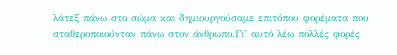λάτεξ πάνω στο σώμα και δημιουργούσαμε επιτόπου φορέματα που σταθεροποιούνταν πάνω στον άνθρωπο.Γι’ αυτό λέω πολλές φορές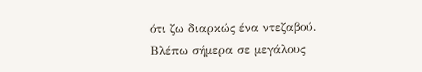ότι ζω διαρκώς ένα ντεζαβού. Βλέπω σήμερα σε μεγάλους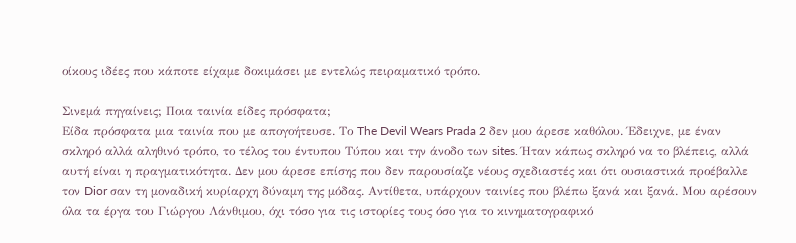οίκους ιδέες που κάποτε είχαμε δοκιμάσει με εντελώς πειραματικό τρόπο.

Σινεμά πηγαίνεις; Ποια ταινία είδες πρόσφατα;
Είδα πρόσφατα μια ταινία που με απογοήτευσε. Το The Devil Wears Prada 2 δεν μου άρεσε καθόλου. Έδειχνε, με έναν σκληρό αλλά αληθινό τρόπο, το τέλος του έντυπου Τύπου και την άνοδο των sites. Ήταν κάπως σκληρό να το βλέπεις, αλλά αυτή είναι η πραγματικότητα. Δεν μου άρεσε επίσης που δεν παρουσίαζε νέους σχεδιαστές και ότι ουσιαστικά προέβαλλε τον Dior σαν τη μοναδική κυρίαρχη δύναμη της μόδας. Αντίθετα, υπάρχουν ταινίες που βλέπω ξανά και ξανά. Μου αρέσουν όλα τα έργα του Γιώργου Λάνθιμου, όχι τόσο για τις ιστορίες τους όσο για το κινηματογραφικό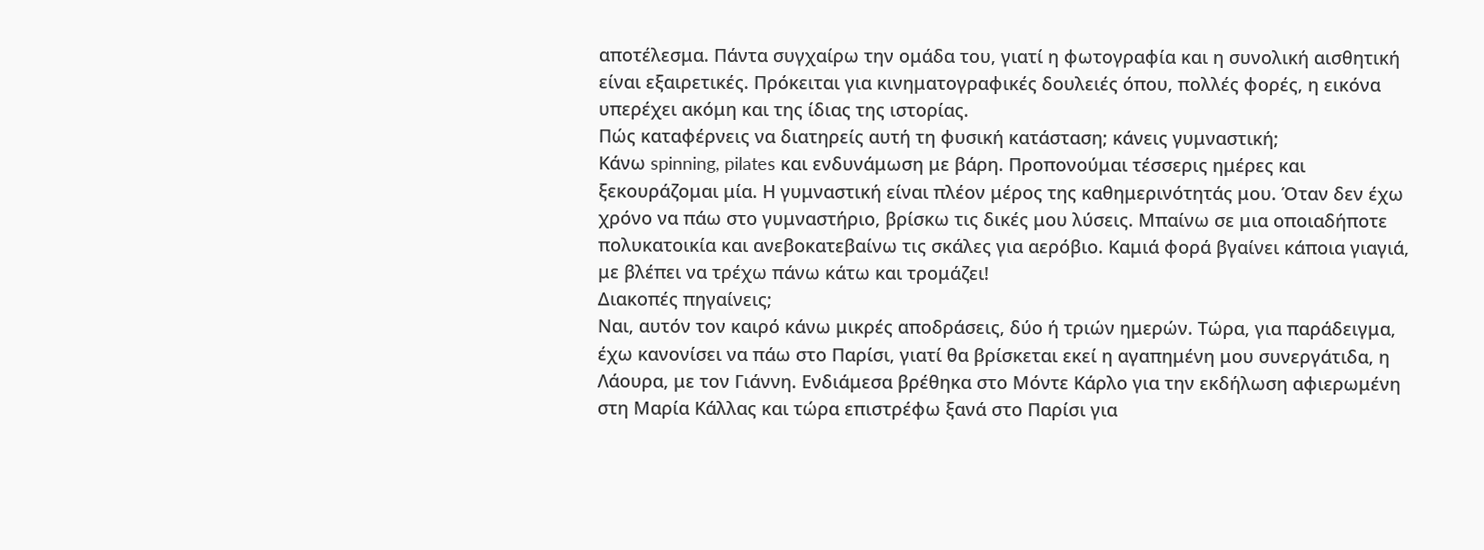αποτέλεσμα. Πάντα συγχαίρω την ομάδα του, γιατί η φωτογραφία και η συνολική αισθητική είναι εξαιρετικές. Πρόκειται για κινηματογραφικές δουλειές όπου, πολλές φορές, η εικόνα υπερέχει ακόμη και της ίδιας της ιστορίας.
Πώς καταφέρνεις να διατηρείς αυτή τη φυσική κατάσταση; κάνεις γυμναστική;
Κάνω spinning, pilates και ενδυνάμωση με βάρη. Προπονούμαι τέσσερις ημέρες και ξεκουράζομαι μία. Η γυμναστική είναι πλέον μέρος της καθημερινότητάς μου. Όταν δεν έχω χρόνο να πάω στο γυμναστήριο, βρίσκω τις δικές μου λύσεις. Μπαίνω σε μια οποιαδήποτε πολυκατοικία και ανεβοκατεβαίνω τις σκάλες για αερόβιο. Καμιά φορά βγαίνει κάποια γιαγιά, με βλέπει να τρέχω πάνω κάτω και τρομάζει!
Διακοπές πηγαίνεις;
Ναι, αυτόν τον καιρό κάνω μικρές αποδράσεις, δύο ή τριών ημερών. Τώρα, για παράδειγμα, έχω κανονίσει να πάω στο Παρίσι, γιατί θα βρίσκεται εκεί η αγαπημένη μου συνεργάτιδα, η Λάουρα, με τον Γιάννη. Ενδιάμεσα βρέθηκα στο Μόντε Κάρλο για την εκδήλωση αφιερωμένη στη Μαρία Κάλλας και τώρα επιστρέφω ξανά στο Παρίσι για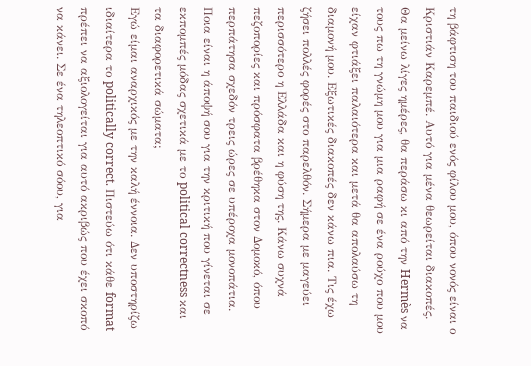τη βάφτιση του παιδιού ενός φίλου μου, όπου νονός είναι ο Κριστιάν Καρεμπέ. Αυτό για μένα θεωρείται διακοπές. Θα μείνω λίγες ημέρες, θα περάσω κι από την Hermès να τους πω τη γνώμη μου για μια ραφή σε ένα ρούχο που μου είχαν φτιάξει παλαιότερα και μετά θα απολαύσω τη διαμονή μου. Εξωτικές διακοπές δεν κάνω πια. Τις έχω ζήσει πολλές φορές στο παρελθόν. Σήμερα με μαγεύει περισσότερο η Ελλάδα και η φύση της. Κάνω συχνά πεζοπορίες και πρόσφατα βρέθηκα στον Δομοκό, όπου περπάτησα σχεδόν τρεις ώρες σε υπέροχα μονοπάτια.
Ποια είναι η άποψή σου για την κριτική που γίνεται σε εκπομπές μόδας σχετικά με το political correctness και τα διαφορετικά σώματα;
Εγώ είμαι αναρχικός με την καλή έννοια. Δεν υποστηρίζω ιδιαίτερα το politically correct. Πιστεύω ότι κάθε format πρέπει να αξιολογείται για αυτό ακριβώς που έχει σκοπό να κάνει. Σε ένα τηλεοπτικό σόου, για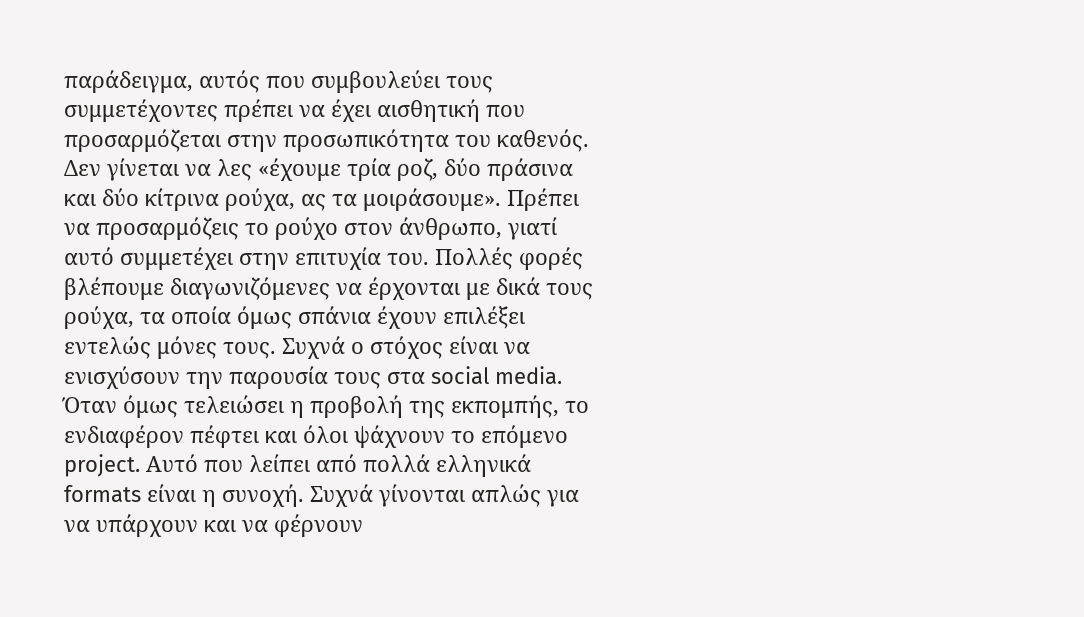παράδειγμα, αυτός που συμβουλεύει τους συμμετέχοντες πρέπει να έχει αισθητική που προσαρμόζεται στην προσωπικότητα του καθενός. Δεν γίνεται να λες «έχουμε τρία ροζ, δύο πράσινα και δύο κίτρινα ρούχα, ας τα μοιράσουμε». Πρέπει να προσαρμόζεις το ρούχο στον άνθρωπο, γιατί αυτό συμμετέχει στην επιτυχία του. Πολλές φορές βλέπουμε διαγωνιζόμενες να έρχονται με δικά τους ρούχα, τα οποία όμως σπάνια έχουν επιλέξει εντελώς μόνες τους. Συχνά ο στόχος είναι να ενισχύσουν την παρουσία τους στα social media. Όταν όμως τελειώσει η προβολή της εκπομπής, το ενδιαφέρον πέφτει και όλοι ψάχνουν το επόμενο project. Αυτό που λείπει από πολλά ελληνικά formats είναι η συνοχή. Συχνά γίνονται απλώς για να υπάρχουν και να φέρνουν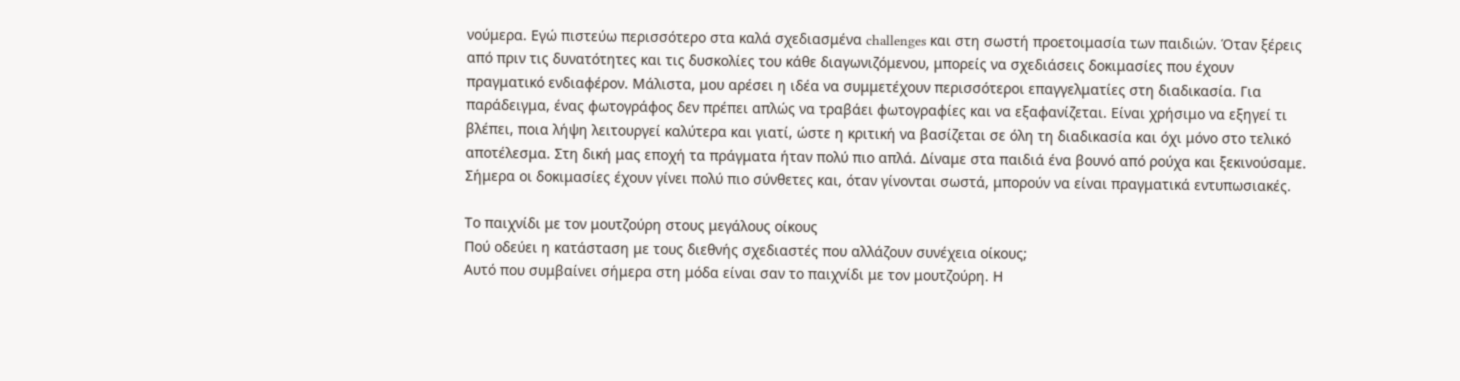νούμερα. Εγώ πιστεύω περισσότερο στα καλά σχεδιασμένα challenges και στη σωστή προετοιμασία των παιδιών. Όταν ξέρεις από πριν τις δυνατότητες και τις δυσκολίες του κάθε διαγωνιζόμενου, μπορείς να σχεδιάσεις δοκιμασίες που έχουν πραγματικό ενδιαφέρον. Μάλιστα, μου αρέσει η ιδέα να συμμετέχουν περισσότεροι επαγγελματίες στη διαδικασία. Για παράδειγμα, ένας φωτογράφος δεν πρέπει απλώς να τραβάει φωτογραφίες και να εξαφανίζεται. Είναι χρήσιμο να εξηγεί τι βλέπει, ποια λήψη λειτουργεί καλύτερα και γιατί, ώστε η κριτική να βασίζεται σε όλη τη διαδικασία και όχι μόνο στο τελικό αποτέλεσμα. Στη δική μας εποχή τα πράγματα ήταν πολύ πιο απλά. Δίναμε στα παιδιά ένα βουνό από ρούχα και ξεκινούσαμε. Σήμερα οι δοκιμασίες έχουν γίνει πολύ πιο σύνθετες και, όταν γίνονται σωστά, μπορούν να είναι πραγματικά εντυπωσιακές.

Το παιχνίδι με τον μουτζούρη στους μεγάλους οίκους
Πού οδεύει η κατάσταση με τους διεθνής σχεδιαστές που αλλάζουν συνέχεια οίκους;
Αυτό που συμβαίνει σήμερα στη μόδα είναι σαν το παιχνίδι με τον μουτζούρη. Η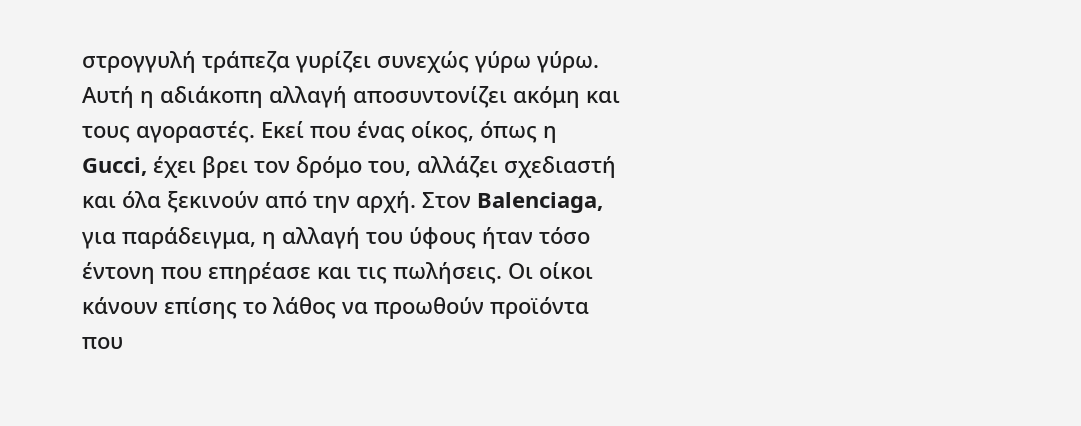στρογγυλή τράπεζα γυρίζει συνεχώς γύρω γύρω. Αυτή η αδιάκοπη αλλαγή αποσυντονίζει ακόμη και τους αγοραστές. Εκεί που ένας οίκος, όπως η Gucci, έχει βρει τον δρόμο του, αλλάζει σχεδιαστή και όλα ξεκινούν από την αρχή. Στον Balenciaga, για παράδειγμα, η αλλαγή του ύφους ήταν τόσο έντονη που επηρέασε και τις πωλήσεις. Οι οίκοι κάνουν επίσης το λάθος να προωθούν προϊόντα που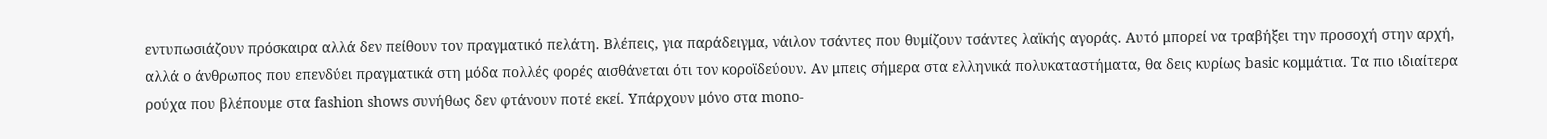εντυπωσιάζουν πρόσκαιρα αλλά δεν πείθουν τον πραγματικό πελάτη. Βλέπεις, για παράδειγμα, νάιλον τσάντες που θυμίζουν τσάντες λαϊκής αγοράς. Αυτό μπορεί να τραβήξει την προσοχή στην αρχή, αλλά ο άνθρωπος που επενδύει πραγματικά στη μόδα πολλές φορές αισθάνεται ότι τον κοροϊδεύουν. Αν μπεις σήμερα στα ελληνικά πολυκαταστήματα, θα δεις κυρίως basic κομμάτια. Τα πιο ιδιαίτερα ρούχα που βλέπουμε στα fashion shows συνήθως δεν φτάνουν ποτέ εκεί. Υπάρχουν μόνο στα mono-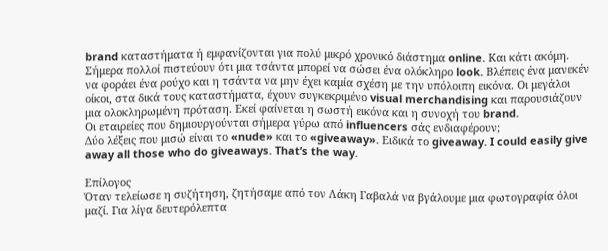brand καταστήματα ή εμφανίζονται για πολύ μικρό χρονικό διάστημα online. Και κάτι ακόμη. Σήμερα πολλοί πιστεύουν ότι μια τσάντα μπορεί να σώσει ένα ολόκληρο look. Βλέπεις ένα μανεκέν να φοράει ένα ρούχο και η τσάντα να μην έχει καμία σχέση με την υπόλοιπη εικόνα. Οι μεγάλοι οίκοι, στα δικά τους καταστήματα, έχουν συγκεκριμένο visual merchandising και παρουσιάζουν μια ολοκληρωμένη πρόταση. Εκεί φαίνεται η σωστή εικόνα και η συνοχή του brand.
Οι εταιρείες που δημιουργούνται σήμερα γύρω από influencers σάς ενδιαφέρουν;
Δύο λέξεις που μισώ είναι το «nude» και το «giveaway». Ειδικά το giveaway. I could easily give away all those who do giveaways. That’s the way.

Επίλογος
Όταν τελείωσε η συζήτηση, ζητήσαμε από τον Λάκη Γαβαλά να βγάλουμε μια φωτογραφία όλοι μαζί. Για λίγα δευτερόλεπτα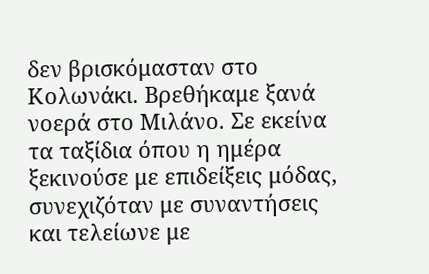δεν βρισκόμασταν στο Κολωνάκι. Βρεθήκαμε ξανά νοερά στο Μιλάνο. Σε εκείνα τα ταξίδια όπου η ημέρα ξεκινούσε με επιδείξεις μόδας, συνεχιζόταν με συναντήσεις και τελείωνε με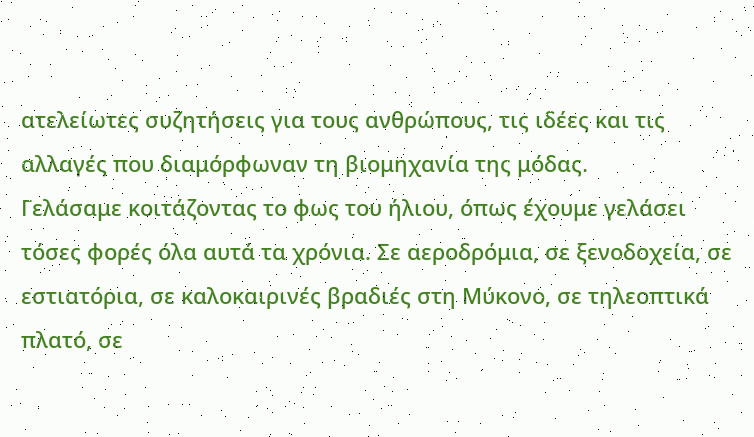ατελείωτες συζητήσεις για τους ανθρώπους, τις ιδέες και τις αλλαγές που διαμόρφωναν τη βιομηχανία της μόδας.
Γελάσαμε κοιτάζοντας το φως του ήλιου, όπως έχουμε γελάσει τόσες φορές όλα αυτά τα χρόνια. Σε αεροδρόμια, σε ξενοδοχεία, σε εστιατόρια, σε καλοκαιρινές βραδιές στη Μύκονο, σε τηλεοπτικά πλατό, σε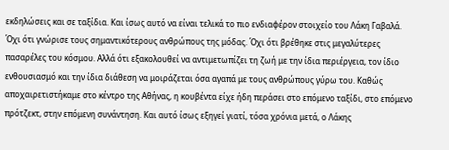εκδηλώσεις και σε ταξίδια. Και ίσως αυτό να είναι τελικά το πιο ενδιαφέρον στοιχείο του Λάκη Γαβαλά. Όχι ότι γνώρισε τους σημαντικότερους ανθρώπους της μόδας. Όχι ότι βρέθηκε στις μεγαλύτερες πασαρέλες του κόσμου. Αλλά ότι εξακολουθεί να αντιμετωπίζει τη ζωή με την ίδια περιέργεια, τον ίδιο ενθουσιασμό και την ίδια διάθεση να μοιράζεται όσα αγαπά με τους ανθρώπους γύρω του. Καθώς αποχαιρετιστήκαμε στο κέντρο της Αθήνας, η κουβέντα είχε ήδη περάσει στο επόμενο ταξίδι, στο επόμενο πρότζεκτ, στην επόμενη συνάντηση. Και αυτό ίσως εξηγεί γιατί, τόσα χρόνια μετά, ο Λάκης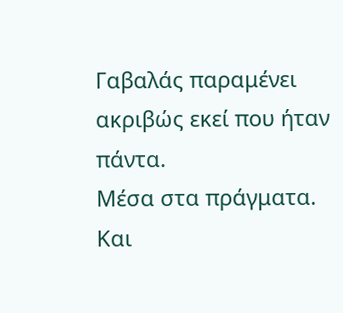Γαβαλάς παραμένει ακριβώς εκεί που ήταν πάντα.
Μέσα στα πράγματα. Και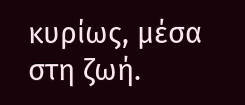κυρίως, μέσα στη ζωή.